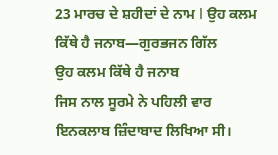23 ਮਾਰਚ ਦੇ ਸ਼ਹੀਦਾਂ ਦੇ ਨਾਮ I ਉਹ ਕਲਮ ਕਿੱਥੇ ਹੈ ਜਨਾਬ—ਗੁਰਭਜਨ ਗਿੱਲ
ਉਹ ਕਲਮ ਕਿੱਥੇ ਹੈ ਜਨਾਬ
ਜਿਸ ਨਾਲ ਸੂਰਮੇ ਨੇ ਪਹਿਲੀ ਵਾਰ
ਇਨਕਲਾਬ ਜ਼ਿੰਦਾਬਾਦ ਲਿਖਿਆ ਸੀ।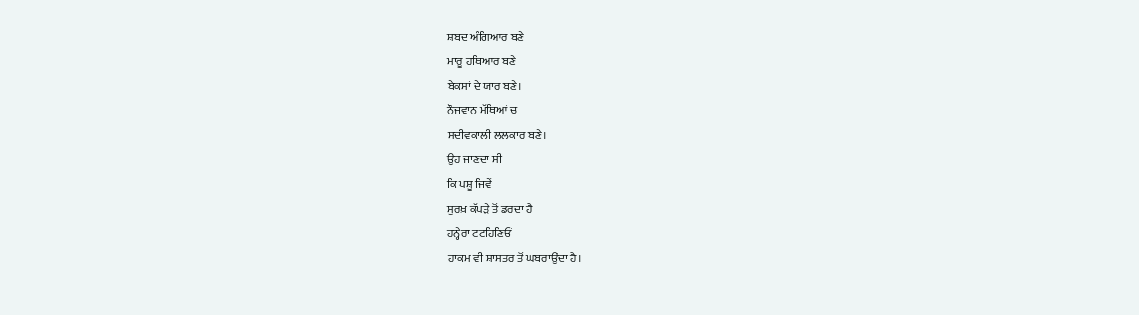ਸ਼ਬਦ ਅੰਗਿਆਰ ਬਣੇ
ਮਾਰੂ ਹਥਿਆਰ ਬਣੇ
ਬੇਕਸਾਂ ਦੇ ਯਾਰ ਬਣੇ।
ਨੌਜਵਾਨ ਮੱਥਿਆਂ ਚ
ਸਦੀਵਕਾਲੀ ਲਲਕਾਰ ਬਣੇ।
ਉਹ ਜਾਣਦਾ ਸੀ
ਕਿ ਪਸ਼ੂ ਜਿਵੇਂ
ਸੁਰਖ਼ ਕੱਪੜੇ ਤੋਂ ਡਰਦਾ ਹੈ
ਹਨ੍ਹੇਰਾ ਟਟਹਿਣਿਓਂ
ਹਾਕਮ ਵੀ ਸ਼ਾਸਤਰ ਤੋਂ ਘਬਰਾਉਂਦਾ ਹੈ।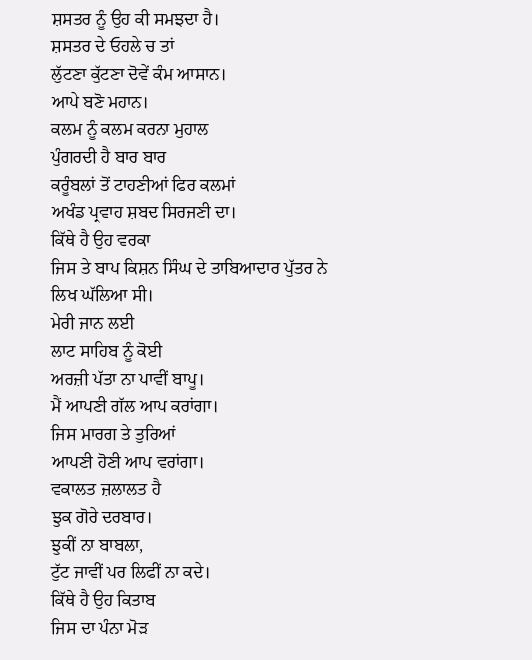ਸ਼ਸਤਰ ਨੂੰ ਉਹ ਕੀ ਸਮਝਦਾ ਹੈ।
ਸ਼ਸਤਰ ਦੇ ਓਹਲੇ ਚ ਤਾਂ
ਲੁੱਟਣਾ ਕੁੱਟਣਾ ਦੋਵੇਂ ਕੰਮ ਆਸਾਨ।
ਆਪੇ ਬਣੋ ਮਹਾਨ।
ਕਲਮ ਨੂੰ ਕਲਮ ਕਰਨਾ ਮੁਹਾਲ
ਪੁੰਗਰਦੀ ਹੈ ਬਾਰ ਬਾਰ
ਕਰੂੰਬਲਾਂ ਤੋਂ ਟਾਹਣੀਆਂ ਫਿਰ ਕਲਮਾਂ
ਅਖੰਡ ਪ੍ਰਵਾਹ ਸ਼ਬਦ ਸਿਰਜਣੀ ਦਾ।
ਕਿੱਥੇ ਹੈ ਉਹ ਵਰਕਾ
ਜਿਸ ਤੇ ਬਾਪ ਕਿਸ਼ਨ ਸਿੰਘ ਦੇ ਤਾਬਿਆਦਾਰ ਪੁੱਤਰ ਨੇ
ਲਿਖ ਘੱਲਿਆ ਸੀ।
ਮੇਰੀ ਜਾਨ ਲਈ
ਲਾਟ ਸਾਹਿਬ ਨੂੰ ਕੋਈ
ਅਰਜ਼ੀ ਪੱਤਾ ਨਾ ਪਾਵੀਂ ਬਾਪੂ।
ਮੈਂ ਆਪਣੀ ਗੱਲ ਆਪ ਕਰਾਂਗਾ।
ਜਿਸ ਮਾਰਗ ਤੇ ਤੁਰਿਆਂ
ਆਪਣੀ ਹੋਣੀ ਆਪ ਵਰਾਂਗਾ।
ਵਕਾਲਤ ਜ਼ਲਾਲਤ ਹੈ
ਝੁਕ ਗੋਰੇ ਦਰਬਾਰ।
ਝੁਕੀਂ ਨਾ ਬਾਬਲਾ,
ਟੁੱਟ ਜਾਵੀਂ ਪਰ ਲਿਫੀਂ ਨਾ ਕਦੇ।
ਕਿੱਥੇ ਹੈ ਉਹ ਕਿਤਾਬ
ਜਿਸ ਦਾ ਪੰਨਾ ਮੋੜ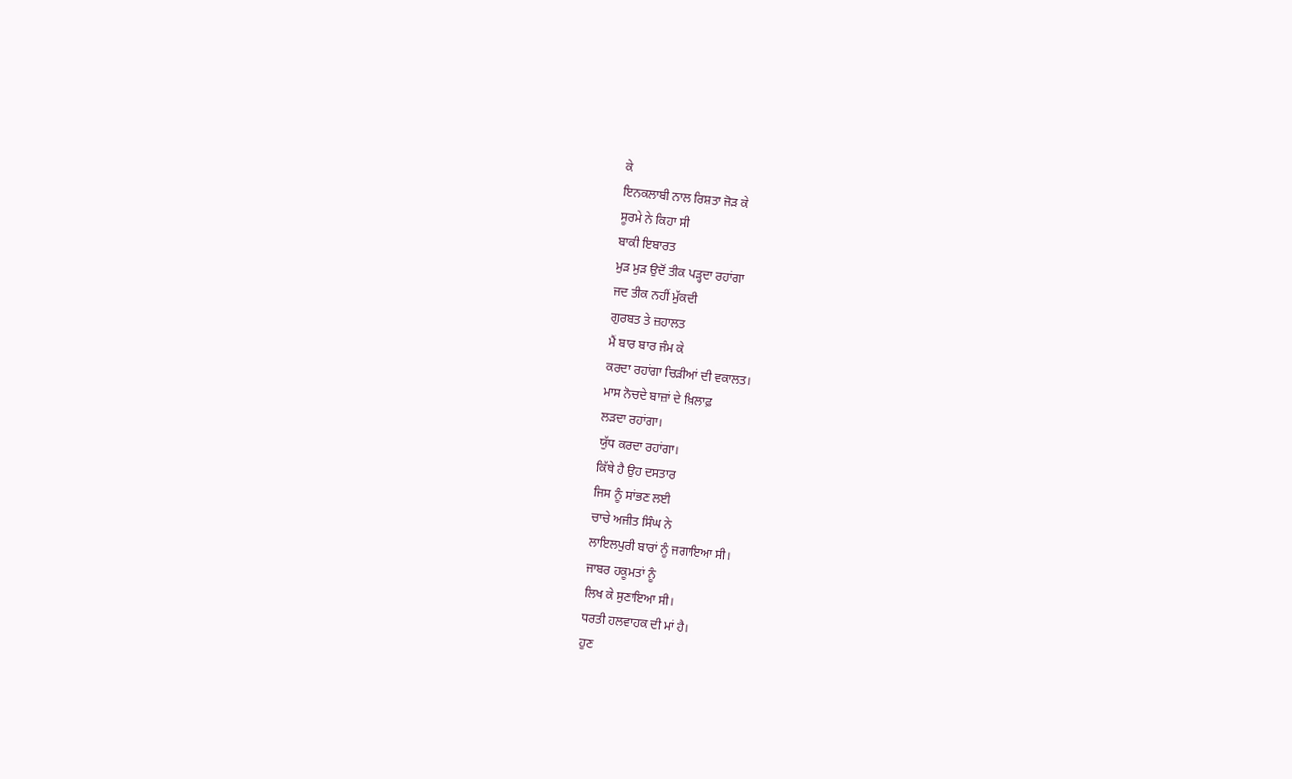ਕੇ
ਇਨਕਲਾਬੀ ਨਾਲ ਰਿਸ਼ਤਾ ਜੋੜ ਕੇ
ਸੂਰਮੇ ਨੇ ਕਿਹਾ ਸੀ
ਬਾਕੀ ਇਬਾਰਤ
ਮੁੜ ਮੁੜ ਉਦੋਂ ਤੀਕ ਪੜ੍ਹਦਾ ਰਹਾਂਗਾ
ਜਦ ਤੀਕ ਨਹੀਂ ਮੁੱਕਦੀ
ਗੁਰਬਤ ਤੇ ਜ਼ਹਾਲਤ
ਮੈਂ ਬਾਰ ਬਾਰ ਜੰਮ ਕੇ
ਕਰਦਾ ਰਹਾਂਗਾ ਚਿੜੀਆਂ ਦੀ ਵਕਾਲਤ।
ਮਾਸ ਨੋਚਦੇ ਬਾਜ਼ਾਂ ਦੇ ਖ਼ਿਲਾਫ਼
ਲੜਦਾ ਰਹਾਂਗਾ।
ਯੁੱਧ ਕਰਦਾ ਰਹਾਂਗਾ।
ਕਿੱਥੇ ਹੈ ਉਹ ਦਸਤਾਰ
ਜਿਸ ਨੂੰ ਸਾਂਭਣ ਲਈ
ਚਾਚੇ ਅਜੀਤ ਸਿੰਘ ਨੇ
ਲਾਇਲਪੁਰੀ ਬਾਰਾਂ ਨੂੰ ਜਗਾਇਆ ਸੀ।
ਜਾਬਰ ਹਕੂਮਤਾਂ ਨੂੰ
ਲਿਖ ਕੇ ਸੁਣਾਇਆ ਸੀ।
ਧਰਤੀ ਹਲਵਾਹਕ ਦੀ ਮਾਂ ਹੈ।
ਹੁਣ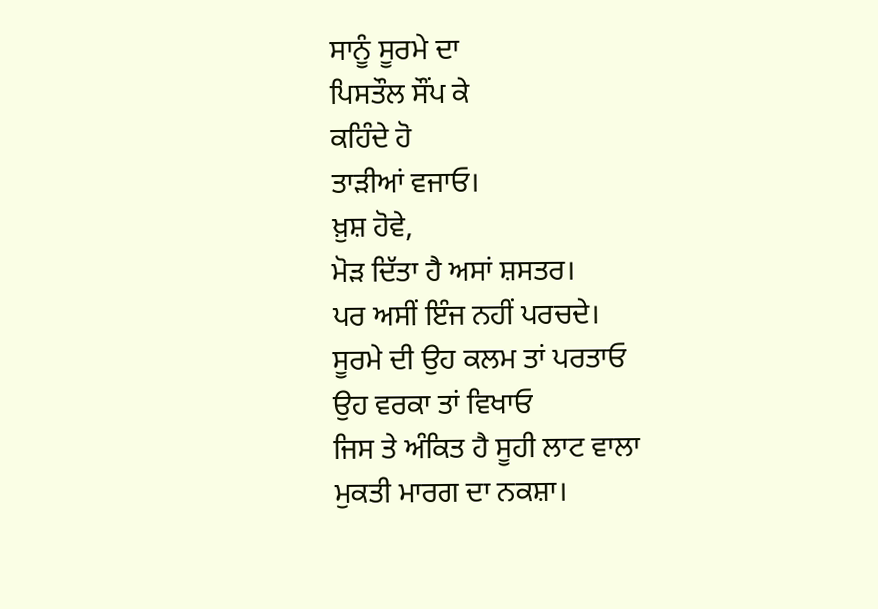ਸਾਨੂੰ ਸੂਰਮੇ ਦਾ
ਪਿਸਤੌਲ ਸੌਂਪ ਕੇ
ਕਹਿੰਦੇ ਹੋ
ਤਾੜੀਆਂ ਵਜਾਓ।
ਖ਼ੁਸ਼ ਹੋਵੇ,
ਮੋੜ ਦਿੱਤਾ ਹੈ ਅਸਾਂ ਸ਼ਸਤਰ।
ਪਰ ਅਸੀਂ ਇੰਜ ਨਹੀਂ ਪਰਚਦੇ।
ਸੂਰਮੇ ਦੀ ਉਹ ਕਲਮ ਤਾਂ ਪਰਤਾਓ
ਉਹ ਵਰਕਾ ਤਾਂ ਵਿਖਾਓ
ਜਿਸ ਤੇ ਅੰਕਿਤ ਹੈ ਸੂਹੀ ਲਾਟ ਵਾਲਾ
ਮੁਕਤੀ ਮਾਰਗ ਦਾ ਨਕਸ਼ਾ।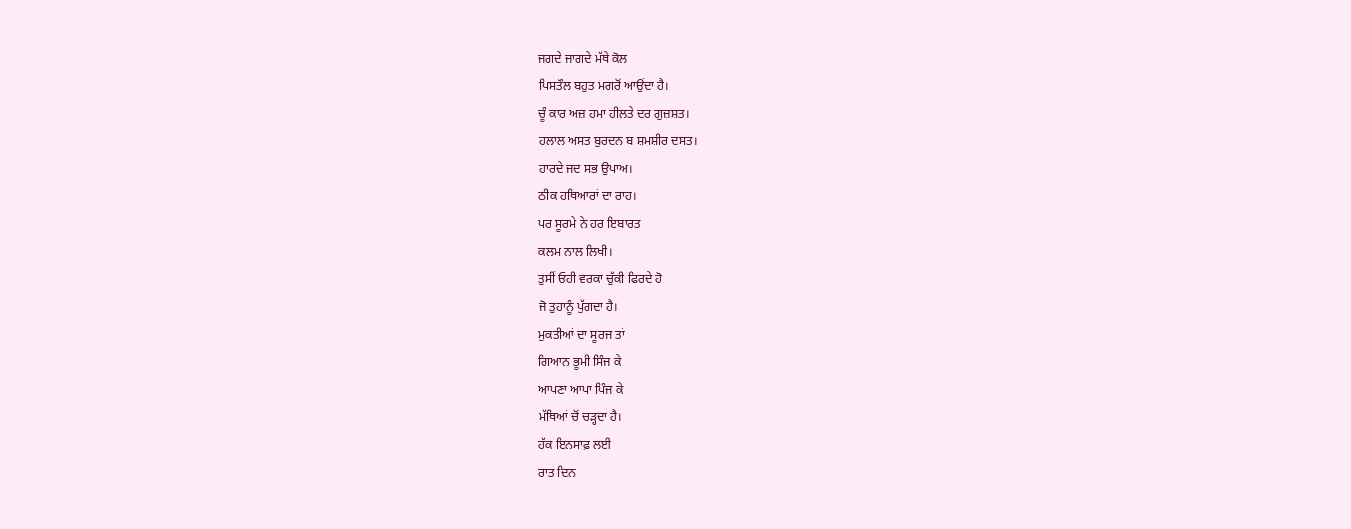ਜਗਦੇ ਜਾਗਦੇ ਮੱਥੇ ਕੋਲ
ਪਿਸਤੌਲ ਬਹੁਤ ਮਗਰੋਂ ਆਉਂਦਾ ਹੈ।
ਚੂੰ ਕਾਰ ਅਜ਼ ਹਮਾ ਹੀਲਤੇ ਦਰ ਗੁਜ਼ਸ਼ਤ।
ਹਲਾਲ ਅਸਤ ਬੁਰਦਨ ਬ ਸ਼ਮਸ਼ੀਰ ਦਸਤ।
ਹਾਰਦੇ ਜਦ ਸਭ ਉਪਾਅ।
ਠੀਕ ਹਥਿਆਰਾਂ ਦਾ ਰਾਹ।
ਪਰ ਸੂਰਮੇ ਨੇ ਹਰ ਇਬਾਰਤ
ਕਲਮ ਨਾਲ ਲਿਖੀ।
ਤੁਸੀਂ ਓਹੀ ਵਰਕਾ ਚੁੱਕੀ ਫਿਰਦੇ ਹੋ
ਜੋ ਤੁਹਾਨੂੰ ਪੁੱਗਦਾ ਹੈ।
ਮੁਕਤੀਆਂ ਦਾ ਸੂਰਜ ਤਾਂ
ਗਿਆਨ ਭੂਮੀ ਸਿੰਜ ਕੇ
ਆਪਣਾ ਆਪਾ ਪਿੰਜ ਕੇ
ਮੱਥਿਆਂ ਚੋਂ ਚੜ੍ਹਦਾ ਹੈ।
ਹੱਕ ਇਨਸਾਫ਼ ਲਈ
ਰਾਤ ਦਿਨ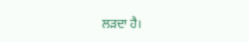ਲੜਦਾ ਹੈ।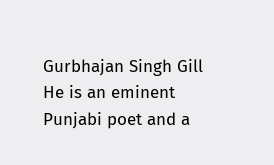Gurbhajan Singh Gill
He is an eminent Punjabi poet and a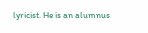lyricist. He is an alumnus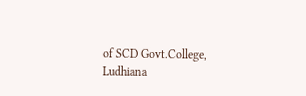of SCD Govt.College, Ludhiana